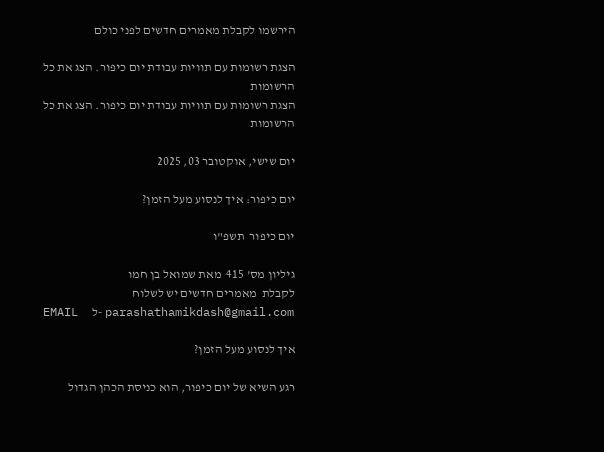הירשמו לקבלת מאמרים חדשים לפני כולם

הצגת רשומות עם תוויות עבודת יום כיפור. הצג את כל הרשומות
הצגת רשומות עם תוויות עבודת יום כיפור. הצג את כל הרשומות

יום שישי, אוקטובר 03, 2025

יום כיפור: איך לנסוע מעל הזמן?

יום כיפור  תשפ"ו

גיליון מס' 415  מאת שמואל בן חמו
לקבלת  מאמרים חדשים יש לשלוח
EMAIL  ל- parashathamikdash@gmail.com

איך לנסוע מעל הזמן?

רגע השיא של יום כיפור, הוא כניסת הכהן הגדול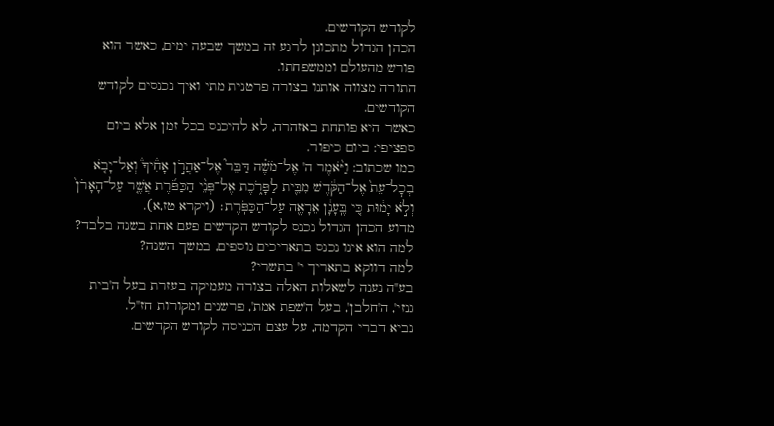לקודש הקודשים.
הכהן הגדול מתכונן לרגע זה במשך שבעה ימים, כאשר הוא פורש מהעולם וממשפחתו.
התורה מצווה אותנו בצורה פרטנית מתי ואיך נכנסים לקודש הקודשים.
כאשר היא פותחת באזהרה, לא להיכנס בכל זמן אלא ביום ספציפי: ביום כיפור.
כמו שכתוב: וַיֹּ֨אמֶר ה' אֶל־מֹשֶׁ֗ה דַּבֵּר֮ אֶל־אַהֲרֹ֣ן אָחִ֒יךָ֒ וְאַל־יָבֹ֤א בְכׇל־עֵת֙ אֶל־הַקֹּ֔דֶשׁ מִבֵּ֖ית לַפָּרֹ֑כֶת אֶל־פְּנֵ֨י הַכַּפֹּ֜רֶת אֲשֶׁ֤ר עַל־הָאָרֹן֙ וְלֹ֣א יָמ֔וּת כִּ֚י בֶּֽעָנָ֔ן אֵרָאֶ֖ה עַל־הַכַּפֹּֽרֶת׃ (ויקרא טז,א).
מדוע הכהן הגדול נכנס לקודש הקדשים פעם אחת בשנה בלבד?
למה הוא אינו נכנס בתאריכים נוספים, במשך השנה?
למה דווקא בתאריך י' בתשרי?
בע"ה נענה לשאלות האלה בצורה מעמיקה בעזרת בעל ה'בית גנזי', ה'חלבן', בעל ה'שפת אמת', פרשנים ומקורות חז"ל.
נביא דברי הקדמה, על עצם הכניסה לקודש הקדשים.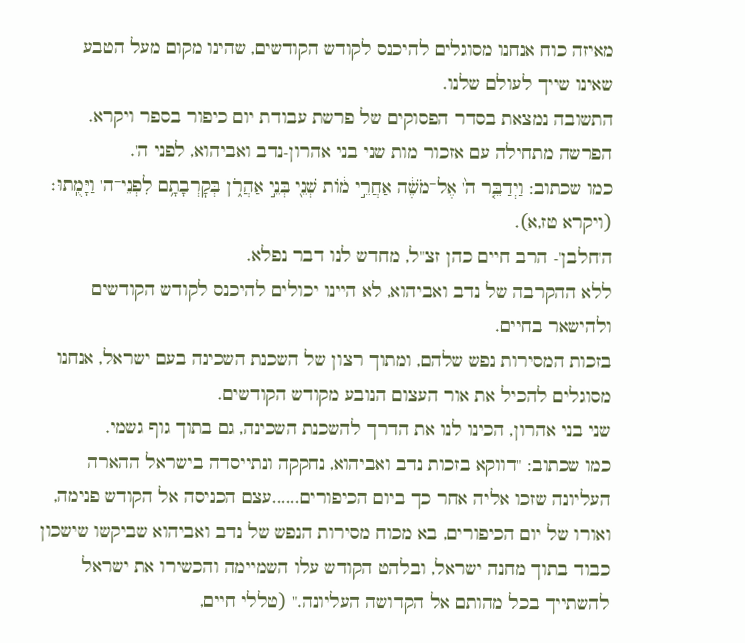מאיזה כוח אנחנו מסוגלים להיכנס לקודש הקודשים, שהינו מקום מעל הטבע שאינו שייך לעולם שלנו.
התשובה נמצאת בסדר הפסוקים של פרשת עבודת יום כיפור בספר ויקרא.
הפרשה מתחילה עם אזכור מות שני בני אהרון-נדב ואביהוא, לפני ה'.
כמו שכתוב: וַיְדַבֵּ֤ר ה֙' אֶל־מֹשֶׁ֔ה אַחֲרֵ֣י מ֔וֹת שְׁנֵ֖י בְּנֵ֣י אַהֲרֹ֑ן בְּקׇרְבָתָ֥ם לִפְנֵי־ה' וַיָּמֻֽתוּ׃ (ויקרא טז,א).
ה'חלבן'- הרב חיים כהן זצ"ל, מחדש לנו דבר נפלא.
ללא ההקרבה של נדב ואביהוא, לא היינו יכולים להיכנס לקודש הקודשים ולהישאר בחיים.
בזכות המסירות נפש שלהם, ומתוך רצון של השכנת השכינה בעם ישראל, אנחנו מסוגלים להכיל את אור העצום הנובע מקודש הקודשים.
שני בני אהרון, הכינו לנו את הדרך להשכנת השכינה, גם בתוך גוף גשמי.
כמו שכתוב: "דווקא בזכות נדב ואביהוא, נחקקה ונתייסדה בישראל ההארה העליונה שזכו אליה אחר כך ביום הכיפורים......עצם הכניסה אל הקודש פנימה, ואורו של יום הכיפורים, בא מכוח מסירות הנפש של נדב ואביהוא שביקשו שישכון כבוד בתוך מחנה ישראל, ובלהט הקודש עלו השמיימה והכשירו את ישראל להשתייך בכל מהותם אל הקדושה העליונה." (טללי חיים,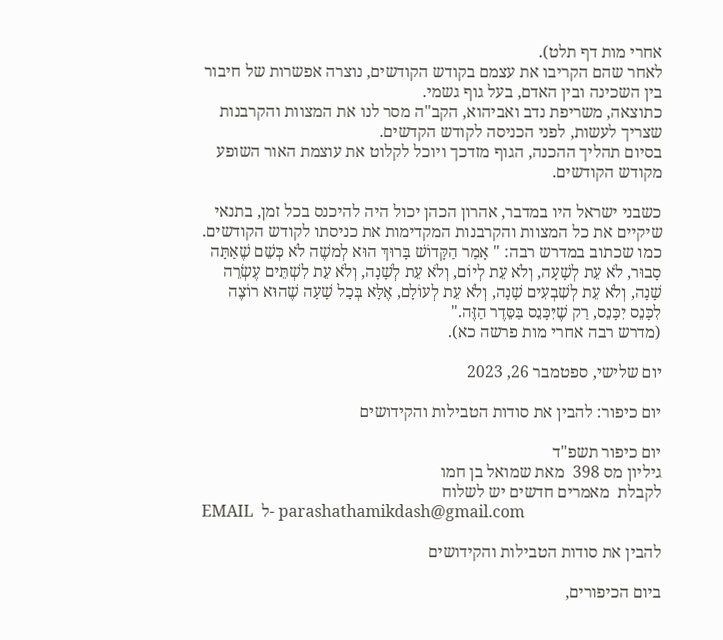אחרי מות דף תלט).
לאחר שהם הקריבו את עצמם בקודש הקודשים, נוצרה אפשרות של חיבור בין השכינה ובין האדם, בעל גוף גשמי.
כתוצאה, משריפת נדב ואביהוא, הקב"ה מסר לנו את המצוות והקרבנות שצריך לעשות, לפני הכניסה לקודש הקדשים.
בסיום תהליך ההכנה, הגוף מזדכך ויוכל לקלוט את עוצמת האור השופע מקודש הקודשים.

כשבני ישראל היו במדבר, אהרון הכהן יכול היה להיכנס בכל זמן, בתנאי שיקיים את כל המצוות והקרבנות המקדימות את כניסתו לקודש הקודשים.
כמו שכתוב במדרש רבה: " אָמַר הַקָּדוֹשׁ בָּרוּךְ הוּא לְמשֶׁה לֹא כְּשֵׁם שֶׁאַתָּה סָבוּר, לֹא עֵת לְשָׁעָה, וְלֹא עֵת לְיוֹם, וְלֹא עֵת לְשָׁנָה, וְלֹא עֵת לִשְׁתֵּים עֶשְׂרֵה שָׁנָה, וְלֹא עֵת לְשִׁבְעִים שָׁנָה, וְלֹא עֵת לְעוֹלָם, אֶלָּא בְּכָל שָׁעָה שֶׁהוּא רוֹצֶה לִכָּנֵס יִכָּנֵס, רַק שֶׁיִּכָּנֵס בַּסֵּדֶר הַזֶּה."
(מדרש רבה אחרי מות פרשה כא).

יום שלישי, ספטמבר 26, 2023

יום כיפור: להבין את סודות הטבילות והקידושים

יום כיפור תשפ"ד
גיליון מס 398  מאת שמואל בן חמו
לקבלת  מאמרים חדשים יש לשלוח
EMAIL  ל- parashathamikdash@gmail.com

להבין את סודות הטבילות והקידושים

ביום הכיפורים,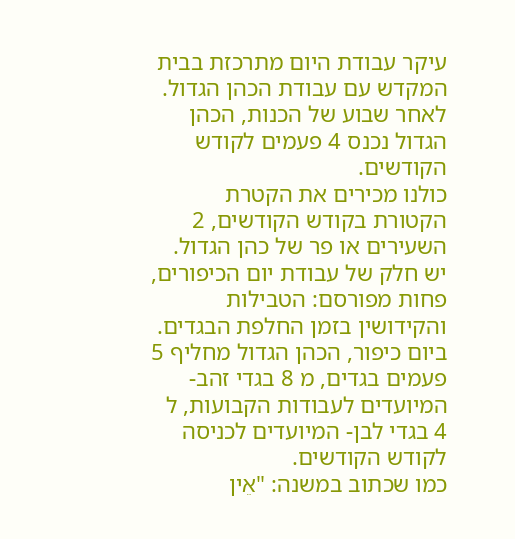עיקר עבודת היום מתרכזת בבית המקדש עם עבודת הכהן הגדול.
לאחר שבוע של הכנות, הכהן הגדול נכנס 4 פעמים לקודש הקודשים.
כולנו מכירים את הקטרת הקטורת בקודש הקודשים, 2 השעירים או פר של כהן הגדול.
יש חלק של עבודת יום הכיפורים, פחות מפורסם: הטבילות והקידושין בזמן החלפת הבגדים.
ביום כיפור, הכהן הגדול מחליף 5 פעמים בגדים, מ 8 בגדי זהב- המיועדים לעבודות הקבועות, ל 4 בגדי לבן- המיועדים לכניסה לקודש הקודשים.
כמו שכתוב במשנה: "אֵין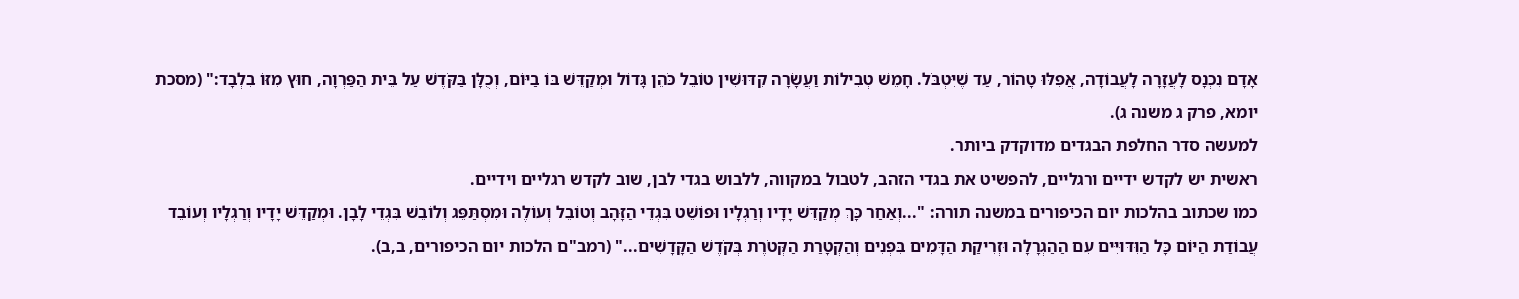אָדָם נִכְנָס לָעֲזָרָה לָעֲבוֹדָה, אֲפִלּוּ טָהוֹר, עַד שֶׁיִּטְבֹּל. חָמֵשׁ טְבִילוֹת וַעֲשָׂרָה קִדּוּשִׁין טוֹבֵל כֹּהֵן גָּדוֹל וּמְקַדֵּשׁ בּוֹ בַיּוֹם, וְכֻלָּן בַּקֹּדֶשׁ עַל בֵּית הַפַּרְוָה, חוּץ מִזּוֹ בִלְבָד:" (מסכת יומא, פרק ג משנה ג).
למעשה סדר החלפת הבגדים מדוקדק ביותר.
ראשית יש לקדש ידיים ורגליים, להפשיט את בגדי הזהב, לטבול במקווה, ללבוש בגדי לבן, שוב לקדש רגליים וידיים.
כמו שכתוב בהלכות יום הכיפורים במשנה תורה: "...וְאַחַר כָּךְ מְקַדֵּשׁ יָדָיו וְרַגְלָיו וּפוֹשֵׁט בִּגְדֵי הַזָּהָב וְטוֹבֵל וְעוֹלֶה וּמִסְתַּפֵּג וְלוֹבֵשׁ בִּגְדֵי לָבָן. וּמְקַדֵּשׁ יָדָיו וְרַגְלָיו וְעוֹבֵד עֲבוֹדַת הַיּוֹם כָּל הַוִּדּוּיִּים עִם הַהַגְרָלָה וּזְרִיקַת הַדָּמִים בִּפְנִים וְהַקְטָרַת הַקְּטֹרֶת בְּקֹדֶשׁ הַקָּדָשִׁים..." (רמב"ם הלכות יום הכיפורים, ב,ב).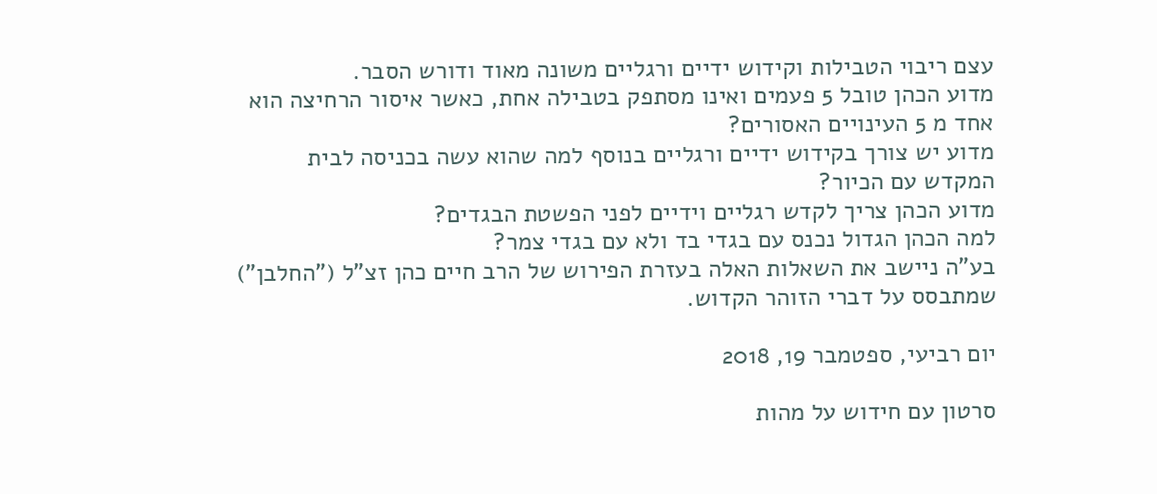עצם ריבוי הטבילות וקידוש ידיים ורגליים משונה מאוד ודורש הסבר.
מדוע הכהן טובל 5 פעמים ואינו מסתפק בטבילה אחת, כאשר איסור הרחיצה הוא אחד מ 5 העינויים האסורים?
מדוע יש צורך בקידוש ידיים ורגליים בנוסף למה שהוא עשה בכניסה לבית המקדש עם הכיור?
מדוע הכהן צריך לקדש רגליים וידיים לפני הפשטת הבגדים?
למה הכהן הגדול נכנס עם בגדי בד ולא עם בגדי צמר?
בע"ה ניישב את השאלות האלה בעזרת הפירוש של הרב חיים כהן זצ"ל ("החלבן") שמתבסס על דברי הזוהר הקדוש.

יום רביעי, ספטמבר 19, 2018

סרטון עם חידוש על מהות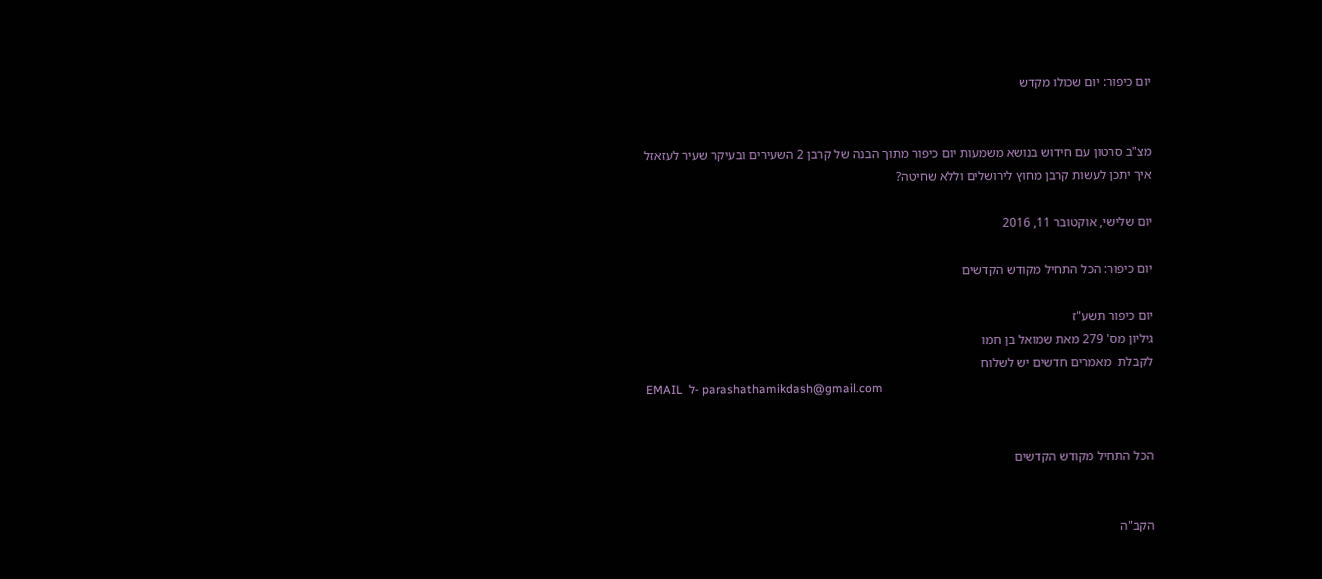יום כיפור: יום שכולו מקדש


מצ"ב סרטון עם חידוש בנושא משמעות יום כיפור מתוך הבנה של קרבן 2 השעירים ובעיקר שעיר לעזאזל
איך יתכן לעשות קרבן מחוץ לירושלים וללא שחיטה?

יום שלישי, אוקטובר 11, 2016

יום כיפור: הכל התחיל מקודש הקדשים

יום כיפור תשע"ז
גיליון מס' 279 מאת שמואל בן חמו
לקבלת  מאמרים חדשים יש לשלוח
EMAIL  ל- parashathamikdash@gmail.com


הכל התחיל מקודש הקדשים


הקב"ה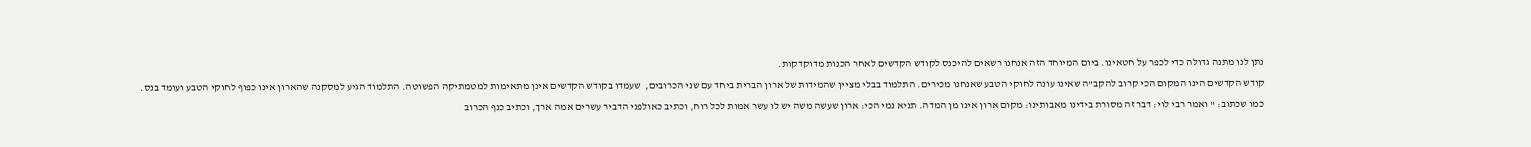נתן לנו מתנה גדולה כדי לכפר על חטאינו. ביום המיוחד הזה אנחנו רשאים להיכנס לקודש הקדשים לאחר הכנות מדוקדקות.
קודש הקדשים הינו המקום הכי קרוב להקב"ה שאינו עונה לחוקי הטבע שאנחנו מכירים. התלמוד בבלי מציין שהמידות של ארון הברית ביחד עם שני הכרובים,  שעמדו בקודש הקדשים אינן מתאימות למטמתיקה הפשוטה. התלמוד הגיע למסקנה שהארון אינו כפוף לחוקי הטבע ועומד בנס.
כמו שכתוב: " ואמר רבי לוי: דבר זה מסורת בידינו מאבותינו: מקום ארון אינו מן המדה. תניא נמי הכי: ארון שעשה משה יש לו עשר אמות לכל רוח, וכתיב כאולפני הדביר עשרים אמה ארך, וכתיב כנף הכרוב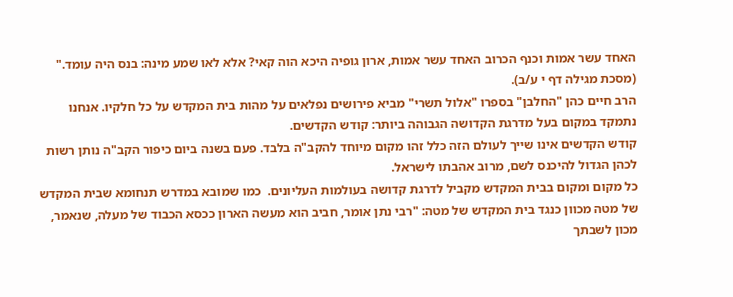האחד עשר אמות וכנף הכרוב האחד עשר אמות, ארון גופיה היכא הוה קאי? אלא לאו שמע מינה: בנס היה עומד." (מסכת מגילה דף י ע/ב).
הרב חיים כהן "החלבן" בספרו "אלול תשרי" מביא פירושים נפלאים על מהות בית המקדש על כל חלקיו. אנחנו נתמקד במקום בעל מדרגת הקדושה הגבוהה ביותר: קודש הקדשים.
קודש הקדשים אינו שייך לעולם הזה כלל זהו מקום מיוחד להקב"ה בלבד. פעם בשנה ביום כיפור הקב"ה נותן רשות לכהן הגדול להיכנס לשם, מרוב אהבתו לישראל.
כל מקום ומקום בבית המקדש מקביל לדרגת קדושה בעולמות העליונים.  כמו שמובא במדרש תנחומא שבית המקדש של מטה מכוון כנגד בית המקדש של מטה: "רבי נתן אומר, חביב הוא מעשה הארון ככסא הכבוד של מעלה, שנאמר, מכון לשבתך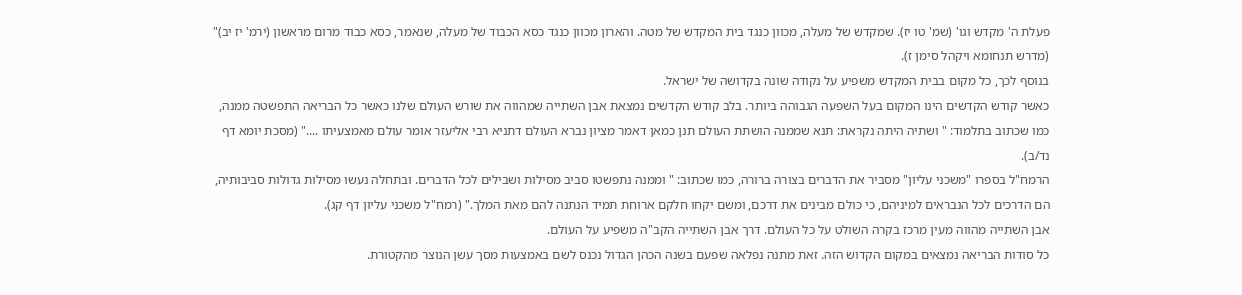פעלת ה' מקדש וגו' (שמ' טו יז). שמקדש של מעלה, מכוון כנגד בית המקדש של מטה. והארון מכוון כנגד כסא הכבוד של מעלה, שנאמר, כסא כבוד מרום מראשון (ירמ' יז יב)"  (מדרש תנחומא ויקהל סימן ז).
בנוסף לכך, כל מקום בבית המקדש משפיע על נקודה שונה בקדושה של ישראל.
כאשר קודש הקדשים הינו המקום בעל השפעה הגבוהה ביותר. בלב קודש הקדשים נמצאת אבן השתייה שמהווה את שורש העולם שלנו כאשר כל הבריאה התפשטה ממנה, כמו שכתוב בתלמוד: " ושתיה היתה נקראת: תנא שממנה הושתת העולם תנן כמאן דאמר מציון נברא העולם דתניא רבי אליעזר אומר עולם מאמצעיתו ...." (מסכת יומא דף נד/ב).
הרמח"ל בספרו "משכני עליון" מסביר את הדברים בצורה ברורה, כמו שכתוב: " וממנה נתפשטו סביב מסילות ושבילים לכל הדברים. ובתחלה נעשו מסילות גדולות סביבותיה, הם הדרכים לכל הנבראים למיניהם, כי כולם מבינים את דרכם, ומשם יקחו חלקם ארוחת תמיד הנתנה להם מאת המלך." (רמח"ל משכני עליון דף קג).
אבן השתייה מהווה מעין מרכז בקרה השולט על כל העולם. דרך אבן השתייה הקב"ה משפיע על העולם.
כל סודות הבריאה נמצאים במקום הקדוש הזה. זאת מתנה נפלאה שפעם בשנה הכהן הגדול נכנס לשם באמצעות מסך עשן הנוצר מהקטורת.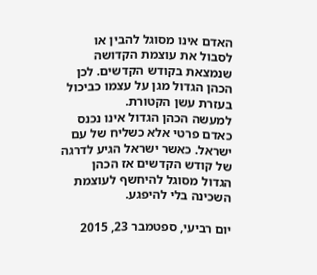האדם אינו מסוגל להבין או לסבול את עוצמת הקדושה שנמצאת בקודש הקדשים. לכן הכהן הגדול מגן על עצמו כביכול בעזרת עשן הקטורת.
למעשה הכהן הגדול אינו נכנס כאדם פרטי אלא כשליח של עם ישראל. כאשר ישראל הגיע לדרגה של קודש הקדשים אז הכהן הגדול מסוגל להיחשף לעוצמת השכינה בלי להיפגע.

יום רביעי, ספטמבר 23, 2015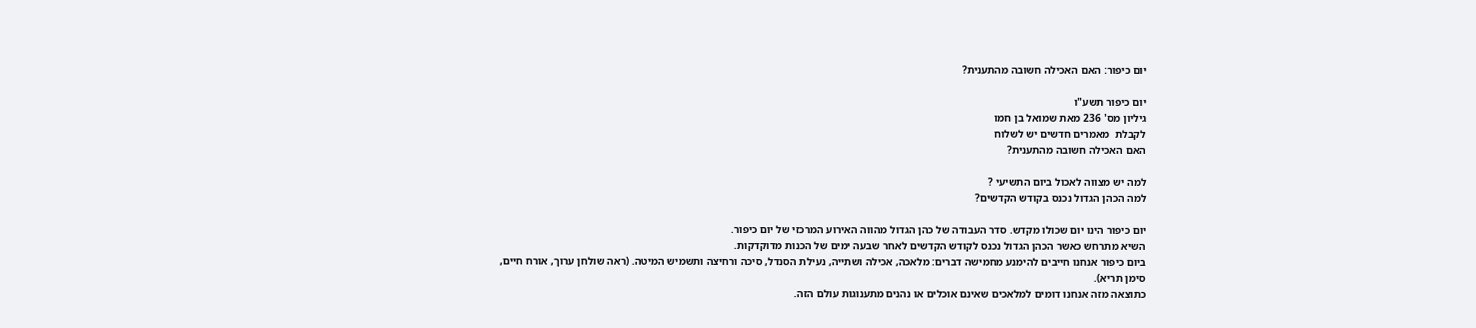יום כיפור: האם האכילה חשובה מהתענית?

יום כיפור תשע"ו
גיליון מס' 236 מאת שמואל בן חמו
לקבלת  מאמרים חדשים יש לשלוח
האם האכילה חשובה מהתענית?

למה יש מצווה לאכול ביום התשיעי ?
למה הכהן הגדול נכנס בקודש הקדשים?

יום כיפור הינו יום שכולו מקדש. סדר העבודה של כהן הגדול מהווה האירוע המרכזי של יום כיפור.
השיא מתרחש כאשר הכהן הגדול נכנס לקודש הקדשים לאחר שבעה ימים של הכנות מדוקדקות.
ביום כיפור אנחנו חייבים להימנע מחמישה דברים: מלאכה, אכילה ושתייה, נעילת הסנדל, סיכה ורחיצה ותשמיש המיטה. (ראה שולחן ערוך, אורח חיים, סימן תריא).
כתוצאה מזה אנחנו דומים למלאכים שאינם אוכלים או נהנים מתענוגות עולם הזה.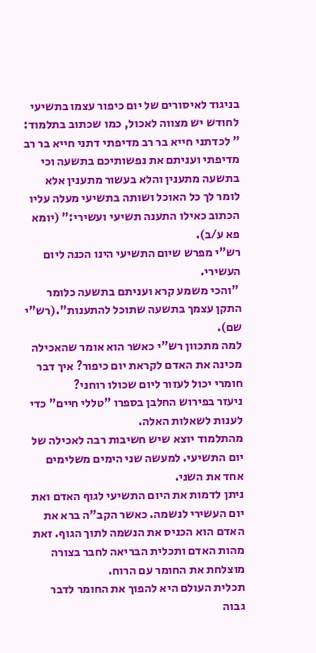בניגוד לאיסורים של יום כיפור עצמו בתשיעי לחודש יש מצווה לאכול, כמו שכתוב בתלמוד: " לכדתני חייא בר רב מדיפתי דתני חייא בר רב מדיפתי ועניתם את נפשותיכם בתשעה וכי בתשעה מתענין והלא בעשור מתענין אלא לומר לך כל האוכל ושותה בתשיעי מעלה עליו הכתוב כאילו התענה תשיעי ועשירי:" (יומא פא ע/ב).
רש"י מפרש שיום התשיעי הינו הכנה ליום העשירי.
 "והכי משמע קרא ועניתם בתשעה כלומר התקן עצמך בתשעה שתוכל להתענות".(רש"י שם).
למה מתכוון רש"י כאשר הוא אומר שהאכילה מכינה את האדם לקראת יום כיפור? איך דבר חומרי יכול לעזור ליום שכולו רוחני?
ניעזר בפירוש החלבן בספרו "טללי חיים" כדי לענות לשאלות האלה.
מהתלמוד יוצא שיש חשיבות רבה לאכילה של יום התשיעי. למעשה שני הימים משלימים אחד את השני.
ניתן לדמות את היום התשיעי לגוף האדם ואת יום העשירי לנשמה. כאשר הקב"ה ברא את האדם הוא הכניס את הנשמה לתוך הגוף. זאת מהות האדם ותכלית הבריאה לחבר בצורה מוצלחת את החומר עם הרוח.
תכלית העולם היא להפוך את החומר לדבר גבוה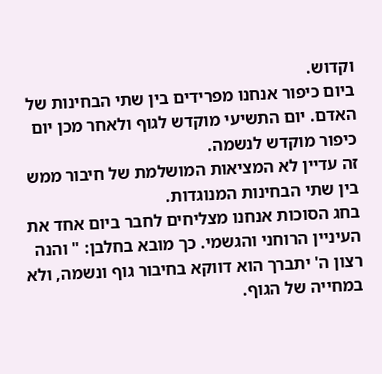וקדוש.
ביום כיפור אנחנו מפרידים בין שתי הבחינות של האדם. יום התשיעי מוקדש לגוף ולאחר מכן יום כיפור מוקדש לנשמה.
זה עדיין לא המציאות המושלמת של חיבור ממש בין שתי הבחינות המנוגדות.
בחג הסוכות אנחנו מצליחים לחבר ביום אחד את העיניין הרוחני והגשמי. כך מובא בחלבן: " והנה רצון ה' יתברך הוא דווקא בחיבור גוף ונשמה, ולא במחייה של הגוף.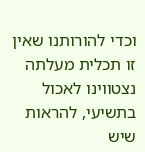וכדי להורותנו שאין זו תכלית מעלתה נצטווינו לאכול בתשיעי, להראות שיש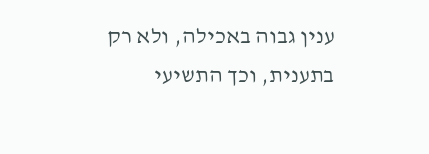ענין גבוה באכילה, ולא רק בתענית, וכך התשיעי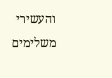והעשירי משלימים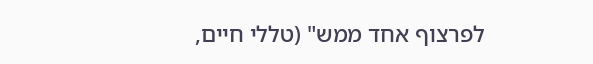לפרצוף אחד ממש" (טללי חיים,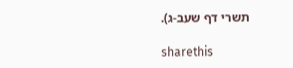תשרי דף שעב-ג).

sharethis